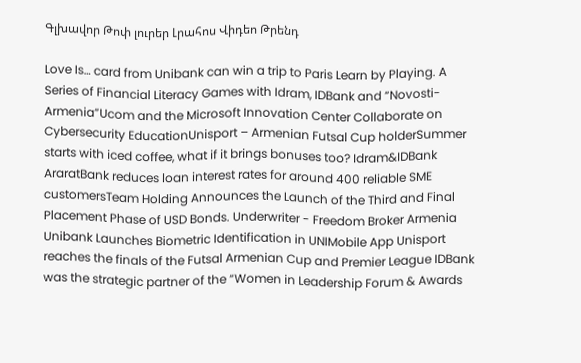Գլխավոր Թոփ լուրեր Լրահոս Վիդեո Թրենդ

Love Is… card from Unibank can win a trip to Paris Learn by Playing. A Series of Financial Literacy Games with Idram, IDBank and “Novosti-Armenia”Ucom and the Microsoft Innovation Center Collaborate on Cybersecurity EducationUnisport – Armenian Futsal Cup holderSummer starts with iced coffee, what if it brings bonuses too? Idram&IDBank AraratBank reduces loan interest rates for around 400 reliable SME customersTeam Holding Announces the Launch of the Third and Final Placement Phase of USD Bonds. Underwriter - Freedom Broker Armenia Unibank Launches Biometric Identification in UNIMobile App Unisport reaches the finals of the Futsal Armenian Cup and Premier League IDBank was the strategic partner of the “Women in Leadership Forum & Awards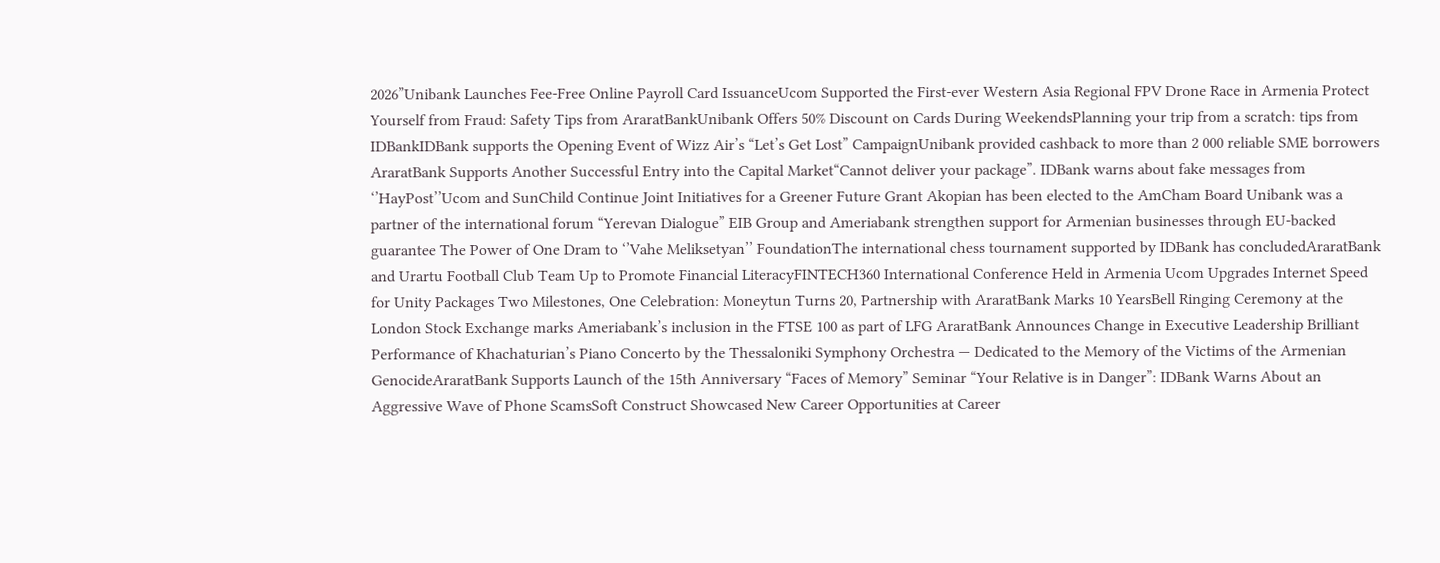2026”Unibank Launches Fee-Free Online Payroll Card IssuanceUcom Supported the First-ever Western Asia Regional FPV Drone Race in Armenia Protect Yourself from Fraud: Safety Tips from AraratBankUnibank Offers 50% Discount on Cards During WeekendsPlanning your trip from a scratch: tips from IDBankIDBank supports the Opening Event of Wizz Air’s “Let’s Get Lost” CampaignUnibank provided cashback to more than 2 000 reliable SME borrowers AraratBank Supports Another Successful Entry into the Capital Market“Cannot deliver your package”. IDBank warns about fake messages from ‘’HayPost’’Ucom and SunChild Continue Joint Initiatives for a Greener Future Grant Akopian has been elected to the AmCham Board Unibank was a partner of the international forum “Yerevan Dialogue” EIB Group and Ameriabank strengthen support for Armenian businesses through EU-backed guarantee The Power of One Dram to ‘’Vahe Meliksetyan’’ FoundationThe international chess tournament supported by IDBank has concludedAraratBank and Urartu Football Club Team Up to Promote Financial LiteracyFINTECH360 International Conference Held in Armenia Ucom Upgrades Internet Speed for Unity Packages Two Milestones, One Celebration: Moneytun Turns 20, Partnership with AraratBank Marks 10 YearsBell Ringing Ceremony at the London Stock Exchange marks Ameriabank’s inclusion in the FTSE 100 as part of LFG AraratBank Announces Change in Executive Leadership Brilliant Performance of Khachaturian’s Piano Concerto by the Thessaloniki Symphony Orchestra — Dedicated to the Memory of the Victims of the Armenian GenocideAraratBank Supports Launch of the 15th Anniversary “Faces of Memory” Seminar “Your Relative is in Danger”: IDBank Warns About an Aggressive Wave of Phone ScamsSoft Construct Showcased New Career Opportunities at Career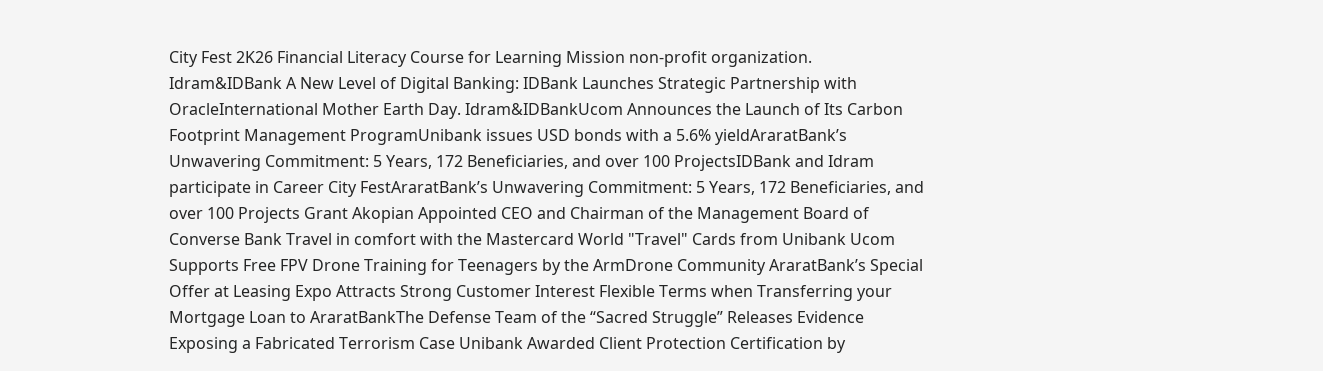City Fest 2K26 Financial Literacy Course for Learning Mission non-profit organization. Idram&IDBank A New Level of Digital Banking: IDBank Launches Strategic Partnership with OracleInternational Mother Earth Day. Idram&IDBankUcom Announces the Launch of Its Carbon Footprint Management ProgramUnibank issues USD bonds with a 5.6% yieldAraratBank’s Unwavering Commitment: 5 Years, 172 Beneficiaries, and over 100 ProjectsIDBank and Idram participate in Career City FestAraratBank’s Unwavering Commitment: 5 Years, 172 Beneficiaries, and over 100 Projects Grant Akopian Appointed CEO and Chairman of the Management Board of Converse Bank Travel in comfort with the Mastercard World "Travel" Cards from Unibank Ucom Supports Free FPV Drone Training for Teenagers by the ArmDrone Community AraratBank’s Special Offer at Leasing Expo Attracts Strong Customer Interest Flexible Terms when Transferring your Mortgage Loan to AraratBankThe Defense Team of the “Sacred Struggle” Releases Evidence Exposing a Fabricated Terrorism Case Unibank Awarded Client Protection Certification by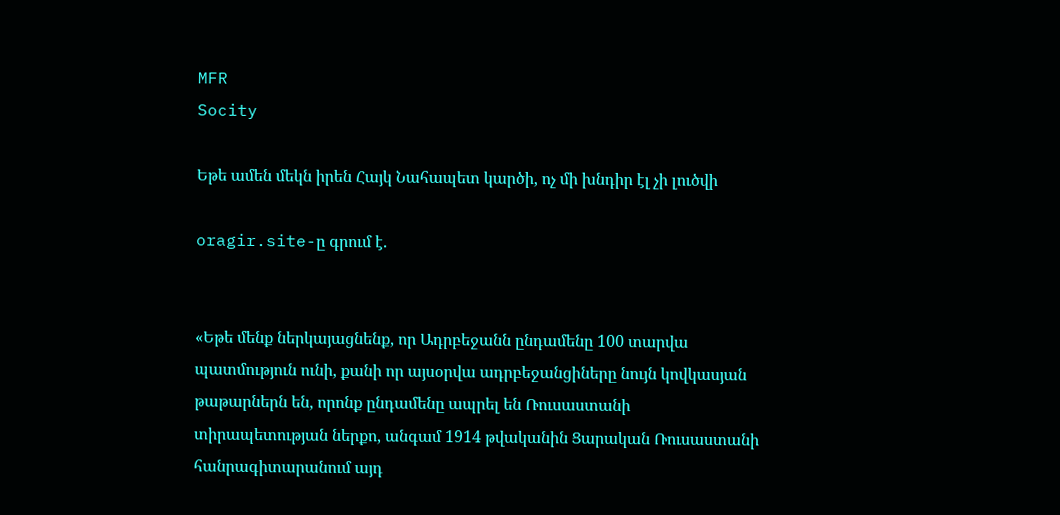MFR
Socity

Եթե ամեն մեկն իրեն Հայկ Նահապետ կարծի, ոչ մի խնդիր էլ չի լուծվի

oragir.site-ը գրում է.


«Եթե մենք ներկայացնենք, որ Ադրբեջանն ընդամենը 100 տարվա պատմություն ունի, քանի որ այսօրվա ադրբեջանցիները նույն կովկասյան թաթարներն են, որոնք ընդամենը ապրել են Ռուսաստանի տիրապետության ներքո, անգամ 1914 թվականին Ցարական Ռուսաստանի հանրագիտարանում այդ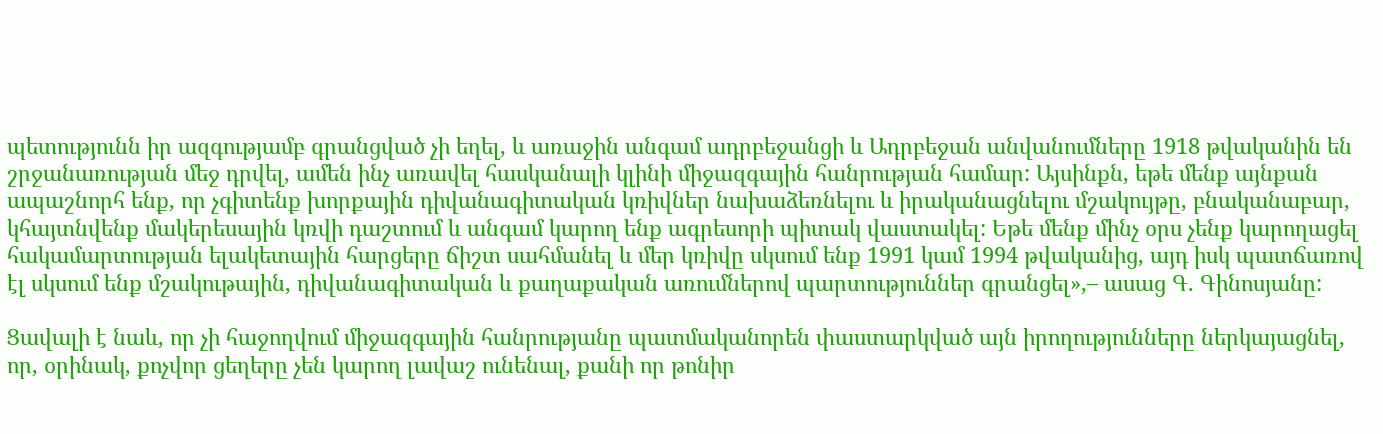պետությունն իր ազգությամբ գրանցված չի եղել, և առաջին անգամ ադրբեջանցի և Ադրբեջան անվանումները 1918 թվականին են շրջանառության մեջ դրվել, ամեն ինչ առավել հասկանալի կլինի միջազգային հանրության համար: Այսինքն, եթե մենք այնքան ապաշնորհ ենք, որ չգիտենք խորքային դիվանագիտական կռիվներ նախաձեռնելու և իրականացնելու մշակույթը, բնականաբար, կհայտնվենք մակերեսային կռվի դաշտում և անգամ կարող ենք ագրեսորի պիտակ վաստակել: Եթե մենք մինչ օրս չենք կարողացել հակամարտության ելակետային հարցերը ճիշտ սահմանել և մեր կռիվը սկսում ենք 1991 կամ 1994 թվականից, այդ իսկ պատճառով էլ սկսում ենք մշակութային, դիվանագիտական և քաղաքական առումներով պարտություններ գրանցել»,– ասաց Գ. Գինոսյանը:

Ցավալի է նաև, որ չի հաջողվում միջազգային հանրությանը պատմականորեն փաստարկված այն իրողությունները ներկայացնել, որ, օրինակ, քոչվոր ցեղերը չեն կարող լավաշ ունենալ, քանի որ թոնիր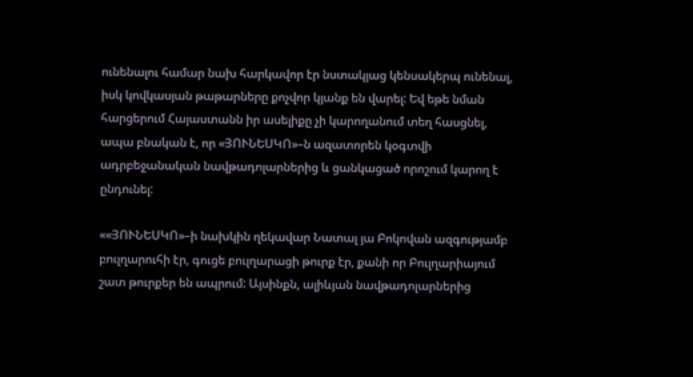ունենալու համար նախ հարկավոր էր նստակյաց կենսակերպ ունենալ, իսկ կովկասյան թաթարները քոչվոր կյանք են վարել: Եվ եթե նման հարցերում Հայաստանն իր ասելիքը չի կարողանում տեղ հասցնել, ապա բնական է, որ «ՅՈՒՆԵՍԿՈ»–ն ազատորեն կօգտվի ադրբեջանական նավթադոլարներից և ցանկացած որոշում կարող է ընդունել:

««ՅՈՒՆԵՍԿՈ»–ի նախկին ղեկավար Նատալ յա Բոկովան ազգությամբ բուլղարուհի էր, գուցե բուլղարացի թուրք էր, քանի որ Բուլղարիայում շատ թուրքեր են ապրում: Այսինքն, ալիևյան նավթադոլարներից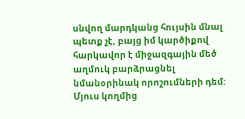սնվող մարդկանց հույսին մնալ պետք չէ, բայց իմ կարծիքով հարկավոր է միջազգային մեծ աղմուկ բարձրացնել նմանօրինակ որոշումների դեմ: Մյուս կողմից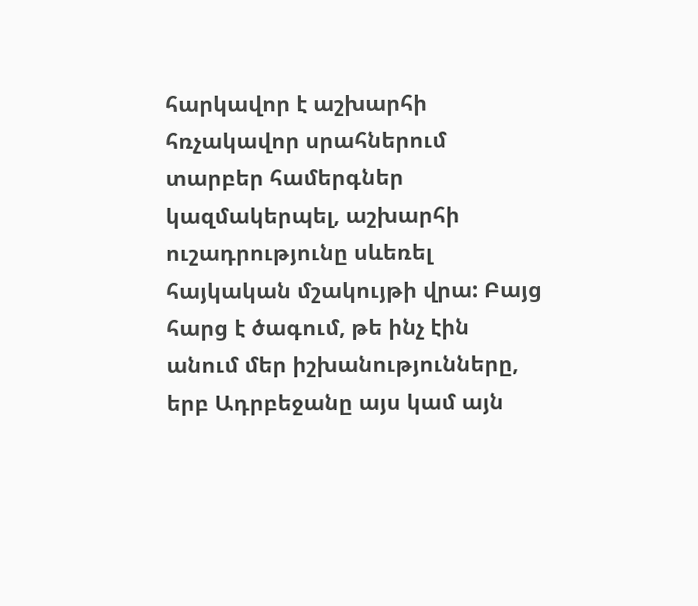հարկավոր է աշխարհի հռչակավոր սրահներում տարբեր համերգներ կազմակերպել, աշխարհի ուշադրությունը սևեռել հայկական մշակույթի վրա: Բայց հարց է ծագում, թե ինչ էին անում մեր իշխանությունները, երբ Ադրբեջանը այս կամ այն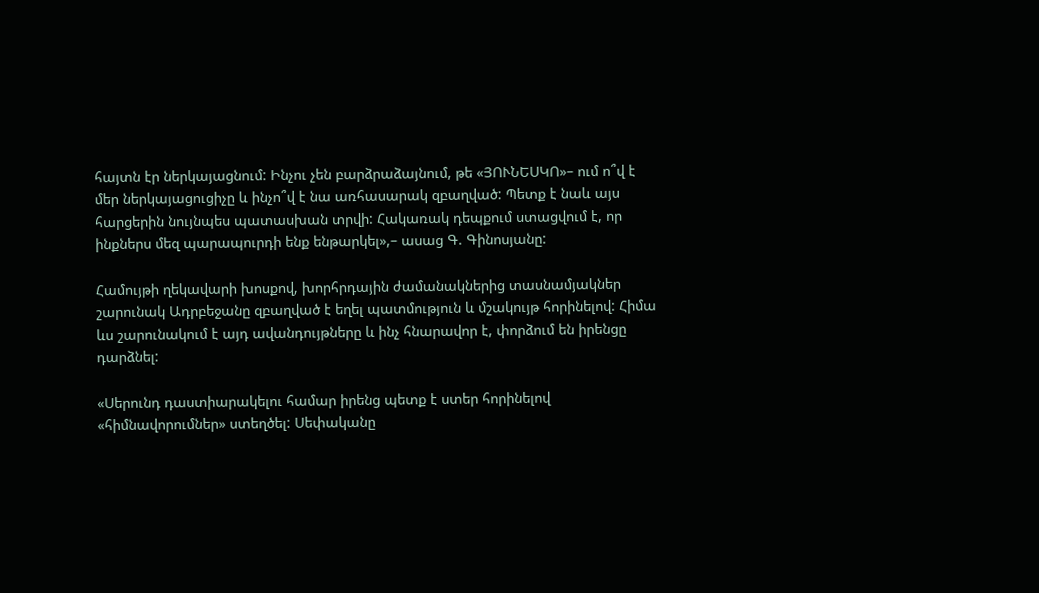հայտն էր ներկայացնում: Ինչու չեն բարձրաձայնում, թե «ՅՈՒՆԵՍԿՈ»– ում ո՞վ է մեր ներկայացուցիչը և ինչո՞վ է նա առհասարակ զբաղված: Պետք է նաև այս հարցերին նույնպես պատասխան տրվի: Հակառակ դեպքում ստացվում է, որ ինքներս մեզ պարապուրդի ենք ենթարկել»,– ասաց Գ. Գինոսյանը:

Համույթի ղեկավարի խոսքով, խորհրդային ժամանակներից տասնամյակներ շարունակ Ադրբեջանը զբաղված է եղել պատմություն և մշակույթ հորինելով: Հիմա ևս շարունակում է այդ ավանդույթները և ինչ հնարավոր է, փորձում են իրենցը դարձնել:

«Սերունդ դաստիարակելու համար իրենց պետք է ստեր հորինելով «հիմնավորումներ» ստեղծել: Սեփականը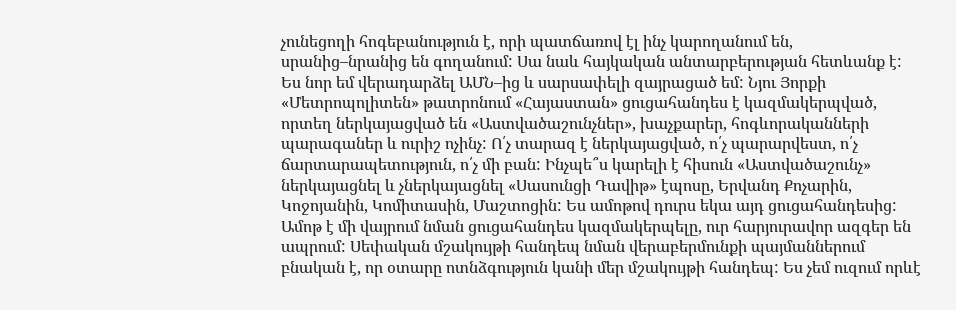չունեցողի հոգեբանություն է, որի պատճառով էլ ինչ կարողանում են, սրանից–նրանից են գողանում: Սա նաև հայկական անտարբերության հետևանք է: Ես նոր եմ վերադարձել ԱՄՆ–ից և սարսափելի զայրացած եմ: Նյու Յորքի «Մետրոպոլիտեն» թատրոնում «Հայաստան» ցուցահանդես է կազմակերպված, որտեղ ներկայացված են «Աստվածաշունչներ», խաչքարեր, հոգևորականների պարագաներ և ուրիշ ոչինչ: Ո՛չ տարազ է ներկայացված, ո՛չ պարարվեստ, ո՛չ ճարտարապետություն, ո՛չ մի բան: Ինչպե՞ս կարելի է հիսուն «Աստվածաշունչ» ներկայացնել և չներկայացնել «Սասունցի Դավիթ» էպոսը, Երվանդ Քոչարին, Կոջոյանին, Կոմիտասին, Մաշտոցին: Ես ամոթով դուրս եկա այդ ցուցահանդեսից: Ամոթ է մի վայրում նման ցուցահանդես կազմակերպելը, ուր հարյուրավոր ազգեր են ապրում: Սեփական մշակույթի հանդեպ նման վերաբերմունքի պայմաններում բնական է, որ օտարը ոտնձգություն կանի մեր մշակույթի հանդեպ: Ես չեմ ուզում որևէ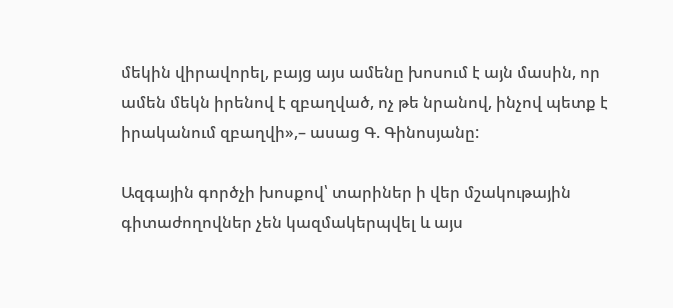մեկին վիրավորել, բայց այս ամենը խոսում է այն մասին, որ ամեն մեկն իրենով է զբաղված, ոչ թե նրանով, ինչով պետք է իրականում զբաղվի»,– ասաց Գ. Գինոսյանը:

Ազգային գործչի խոսքով՝ տարիներ ի վեր մշակութային գիտաժողովներ չեն կազմակերպվել և այս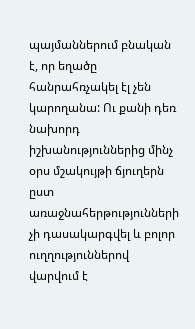պայմաններում բնական է, որ եղածը հանրահռչակել էլ չեն կարողանա: Ու քանի դեռ նախորդ իշխանություններից մինչ օրս մշակույթի ճյուղերն ըստ առաջնահերթությունների չի դասակարգվել և բոլոր ուղղություններով վարվում է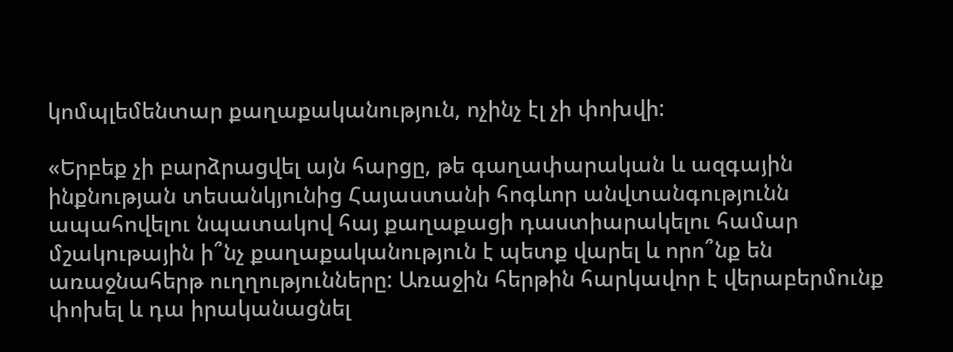կոմպլեմենտար քաղաքականություն, ոչինչ էլ չի փոխվի:

«Երբեք չի բարձրացվել այն հարցը, թե գաղափարական և ազգային ինքնության տեսանկյունից Հայաստանի հոգևոր անվտանգությունն ապահովելու նպատակով հայ քաղաքացի դաստիարակելու համար մշակութային ի՞նչ քաղաքականություն է պետք վարել և որո՞նք են առաջնահերթ ուղղությունները: Առաջին հերթին հարկավոր է վերաբերմունք փոխել և դա իրականացնել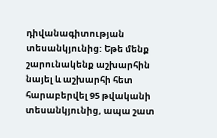դիվանագիտության տեսանկյունից: Եթե մենք շարունակենք աշխարհին նայել և աշխարհի հետ հարաբերվել 95 թվականի տեսանկյունից, ապա շատ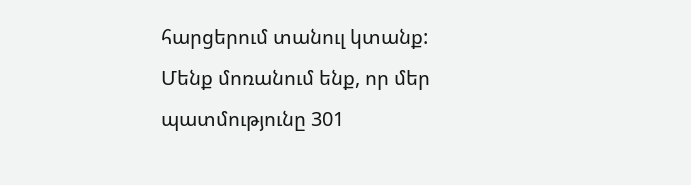հարցերում տանուլ կտանք: Մենք մոռանում ենք, որ մեր պատմությունը 301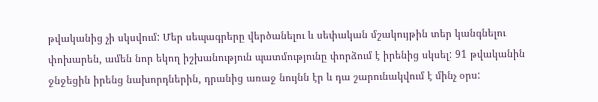թվականից չի սկսվում: Մեր սեպագրերը վերծանելու և սեփական մշակույթին տեր կանգնելու փոխարեն, ամեն նոր եկող իշխանություն պատմությունը փորձում է իրենից սկսել: 91 թվականին ջնջեցին իրենց նախորդներին, դրանից առաջ նույնն էր և դա շարունակվում է մինչ օրս: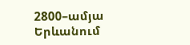2800–ամյա Երևանում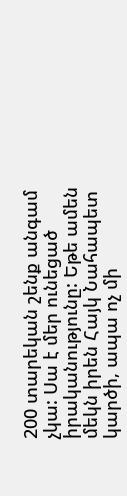200 տարեկան շենք անգամ չկա: Սա է մեր ունեցած իրականությունը: Եթե ամեն մեկն իրեն Հայկ Նահապետ կարծի, ապա ոչ մի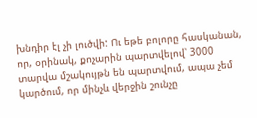խնդիր էլ չի լուծվի: Ու եթե բոլորը հասկանան, որ, օրինակ, քոչարին պարտվելով՝ 3000 տարվա մշակույթն են պարտվում, ապա չեմ կարծում, որ մինչև վերջին շունչը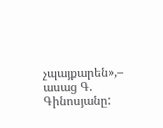չպայքարեն»,– ասաց Գ. Գինոսյանը: